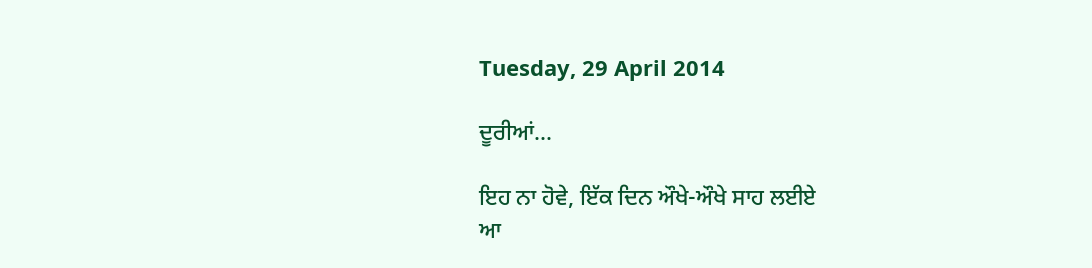Tuesday, 29 April 2014

ਦੂਰੀਆਂ...

ਇਹ ਨਾ ਹੋਵੇ, ਇੱਕ ਦਿਨ ਔਖੇ-ਔਖੇ ਸਾਹ ਲਈਏ
ਆ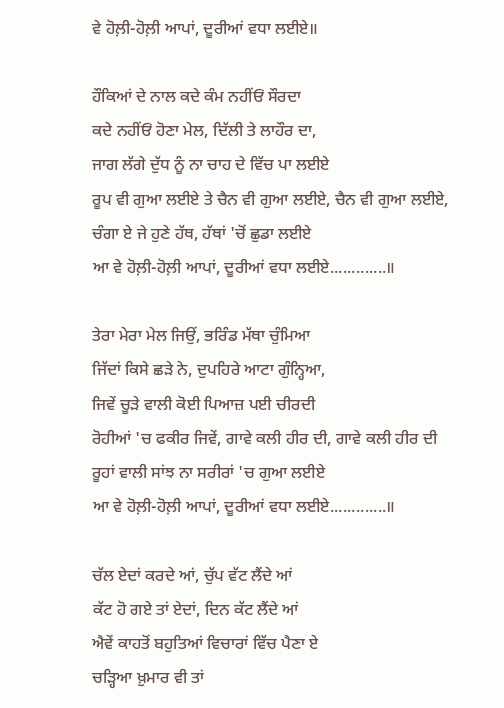ਵੇ ਹੋਲ਼ੀ-ਹੋਲ਼ੀ ਆਪਾਂ, ਦੂਰੀਆਂ ਵਧਾ ਲਈਏ॥

ਹੌਕਿਆਂ ਦੇ ਨਾਲ ਕਦੇ ਕੰਮ ਨਹੀਂਓਂ ਸੌਰਦਾ
ਕਦੇ ਨਹੀਂਓਂ ਹੋਣਾ ਮੇਲ, ਦਿੱਲੀ ਤੇ ਲਾਹੌਰ ਦਾ,
ਜਾਗ ਲੱਗੇ ਦੁੱਧ ਨੂੰ ਨਾ ਚਾਹ ਦੇ ਵਿੱਚ ਪਾ ਲਈਏ
ਰੂਪ ਵੀ ਗੁਆ ਲਈਏ ਤੇ ਚੈਨ ਵੀ ਗੁਆ ਲਈਏ, ਚੈਨ ਵੀ ਗੁਆ ਲਈਏ,
ਚੰਗਾ ਏ ਜੇ ਹੁਣੇ ਹੱਥ, ਹੱਥਾਂ 'ਚੋਂ ਛੁਡਾ ਲਈਏ
ਆ ਵੇ ਹੋਲ਼ੀ-ਹੋਲ਼ੀ ਆਪਾਂ, ਦੂਰੀਆਂ ਵਧਾ ਲਈਏ.............॥

ਤੇਰਾ ਮੇਰਾ ਮੇਲ ਜਿਉਂ, ਭਰਿੰਡ ਮੱਥਾ ਚੁੰਮਿਆ
ਜਿੱਦਾਂ ਕਿਸੇ ਛੜੇ ਨੇ, ਦੁਪਹਿਰੇ ਆਟਾ ਗੁੰਨ੍ਹਿਆ,
ਜਿਵੇਂ ਚੂੜੇ ਵਾਲੀ ਕੋਈ ਪਿਆਜ਼ ਪਈ ਚੀਰਦੀ
ਰੋਹੀਆਂ 'ਚ ਫਕੀਰ ਜਿਵੇਂ, ਗਾਵੇ ਕਲੀ ਹੀਰ ਦੀ, ਗਾਵੇ ਕਲੀ ਹੀਰ ਦੀ
ਰੂਹਾਂ ਵਾਲੀ ਸਾਂਝ ਨਾ ਸਰੀਰਾਂ 'ਚ ਗੁਆ ਲਈਏ
ਆ ਵੇ ਹੋਲ਼ੀ-ਹੋਲ਼ੀ ਆਪਾਂ, ਦੂਰੀਆਂ ਵਧਾ ਲਈਏ.............॥

ਚੱਲ ਏਦਾਂ ਕਰਦੇ ਆਂ, ਚੁੱਪ ਵੱਟ ਲੈਂਦੇ ਆਂ
ਕੱਟ ਹੋ ਗਏ ਤਾਂ ਏਦਾਂ, ਦਿਨ ਕੱਟ ਲੈਂਦੇ ਆਂ
ਐਵੇਂ ਕਾਹਤੋਂ ਬਹੁਤਿਆਂ ਵਿਚਾਰਾਂ ਵਿੱਚ ਪੈਣਾ ਏ
ਚੜ੍ਹਿਆ ਖ਼ੁਮਾਰ ਵੀ ਤਾਂ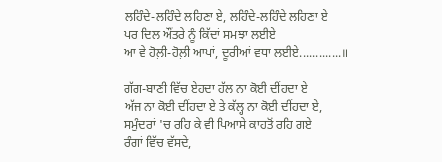ਲਹਿੰਦੇ-ਲਹਿੰਦੇ ਲਹਿਣਾ ਏ, ਲਹਿੰਦੇ-ਲਹਿੰਦੇ ਲਹਿਣਾ ਏ
ਪਰ ਦਿਲ ਔਂਤਰੇ ਨੂੰ ਕਿੱਦਾਂ ਸਮਝਾ ਲਈਏ
ਆ ਵੇ ਹੋਲ਼ੀ-ਹੋਲ਼ੀ ਆਪਾਂ, ਦੂਰੀਆਂ ਵਧਾ ਲਈਏ.............॥

ਗੱਗ-ਬਾਣੀ ਵਿੱਚ ਏਹਦਾ ਹੱਲ ਨਾ ਕੋਈ ਦੀਂਹਦਾ ਏ
ਅੱਜ ਨਾ ਕੋਈ ਦੀਂਹਦਾ ਏ ਤੇ ਕੱਲ੍ਹ ਨਾ ਕੋਈ ਦੀਂਹਦਾ ਏ,
ਸਮੁੰਦਰਾਂ 'ਚ ਰਹਿ ਕੇ ਵੀ ਪਿਆਸੇ ਕਾਹਤੋਂ ਰਹਿ ਗਏ
ਰੰਗਾਂ ਵਿੱਚ ਵੱਸਦੇ,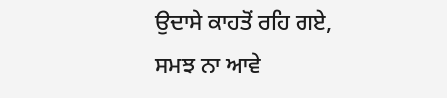ਉਦਾਸੇ ਕਾਹਤੋਂ ਰਹਿ ਗਏ,
ਸਮਝ ਨਾ ਆਵੇ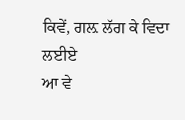ਕਿਵੇਂ, ਗਲ਼ ਲੱਗ ਕੇ ਵਿਦਾ ਲਈਏ
ਆ ਵੇ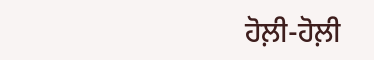ਹੋਲ਼ੀ-ਹੋਲ਼ੀ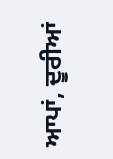ਆਪਾਂ, ਦੂਰੀਆਂ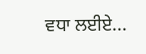ਵਧਾ ਲਈਏ...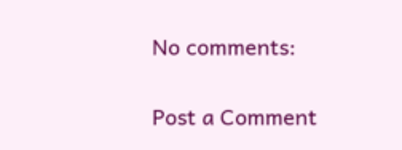No comments:

Post a Comment